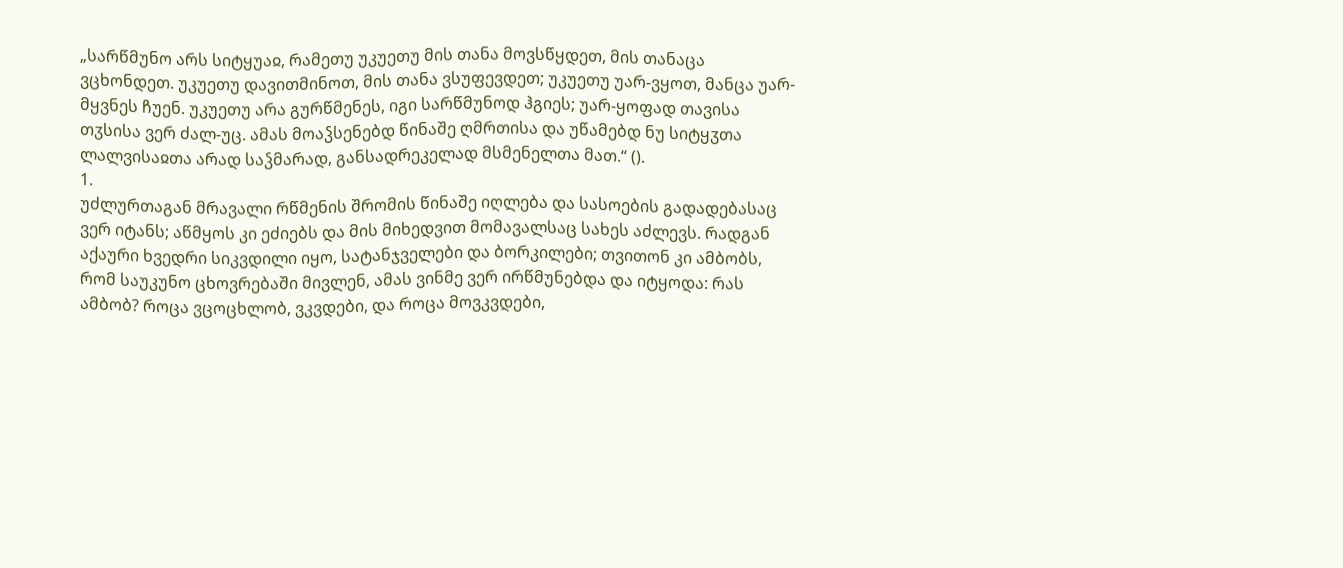„სარწმუნო არს სიტყუაჲ, რამეთუ უკუეთუ მის თანა მოვსწყდეთ, მის თანაცა ვცხონდეთ. უკუეთუ დავითმინოთ, მის თანა ვსუფევდეთ; უკუეთუ უარ-ვყოთ, მანცა უარ-მყვნეს ჩუენ. უკუეთუ არა გურწმენეს, იგი სარწმუნოდ ჰგიეს; უარ-ყოფად თავისა თჳსისა ვერ ძალ-უც. ამას მოაჴსენებდ წინაშე ღმრთისა და უწამებდ ნუ სიტყჳთა ლალვისაჲთა არად საჴმარად, განსადრეკელად მსმენელთა მათ.“ ().
1.
უძლურთაგან მრავალი რწმენის შრომის წინაშე იღლება და სასოების გადადებასაც ვერ იტანს; აწმყოს კი ეძიებს და მის მიხედვით მომავალსაც სახეს აძლევს. რადგან აქაური ხვედრი სიკვდილი იყო, სატანჯველები და ბორკილები; თვითონ კი ამბობს, რომ საუკუნო ცხოვრებაში მივლენ, ამას ვინმე ვერ ირწმუნებდა და იტყოდა: რას ამბობ? როცა ვცოცხლობ, ვკვდები, და როცა მოვკვდები,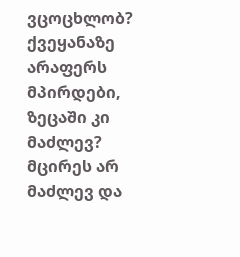ვცოცხლობ? ქვეყანაზე არაფერს მპირდები, ზეცაში კი მაძლევ? მცირეს არ მაძლევ და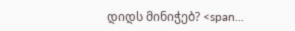დიდს მინიჭებ? <span...